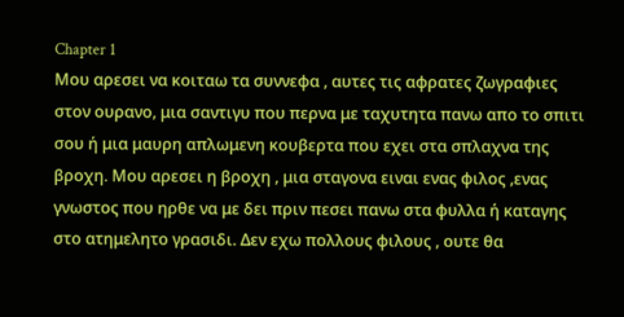Chapter 1
Μου αρεσει να κοιταω τα συννεφα , αυτες τις αφρατες ζωγραφιες στον ουρανο, μια σαντιγυ που περνα με ταχυτητα πανω απο το σπιτι σου ή μια μαυρη απλωμενη κουβερτα που εχει στα σπλαχνα της βροχη. Μου αρεσει η βροχη , μια σταγονα ειναι ενας φιλος ,ενας γνωστος που ηρθε να με δει πριν πεσει πανω στα φυλλα ή καταγης στο ατημελητο γρασιδι. Δεν εχω πολλους φιλους , ουτε θα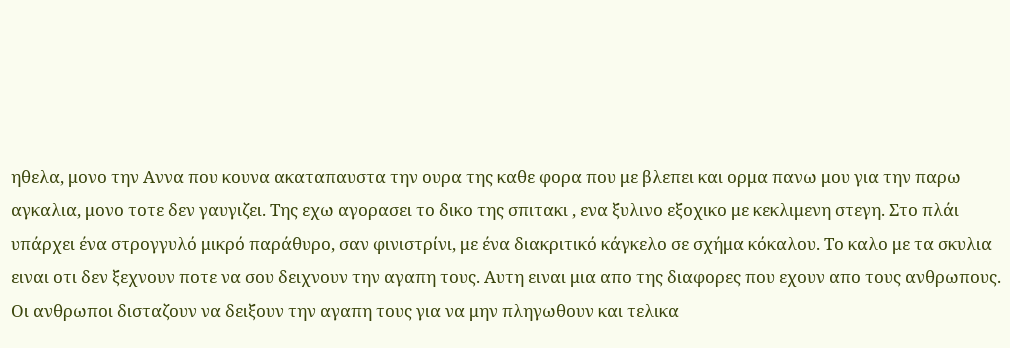ηθελα, μονο την Αννα που κουνα ακαταπαυστα την ουρα της καθε φορα που με βλεπει και ορμα πανω μου για την παρω αγκαλια, μονο τοτε δεν γαυγιζει. Της εχω αγορασει το δικο της σπιτακι , ενα ξυλινο εξοχικο με κεκλιμενη στεγη. Στο πλάι υπάρχει ένα στρογγυλό μικρό παράθυρο, σαν φινιστρίνι, με ένα διακριτικό κάγκελο σε σχήμα κόκαλου. Το καλο με τα σκυλια ειναι οτι δεν ξεχνουν ποτε να σου δειχνουν την αγαπη τους. Αυτη ειναι μια απο της διαφορες που εχουν απο τους ανθρωπους. Οι ανθρωποι δισταζουν να δειξουν την αγαπη τους για να μην πληγωθουν και τελικα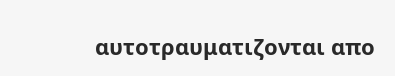αυτοτραυματιζονται απο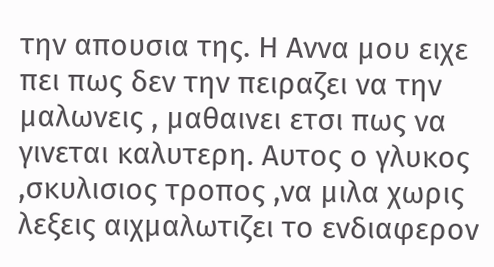την απουσια της. Η Αννα μου ειχε πει πως δεν την πειραζει να την μαλωνεις , μαθαινει ετσι πως να γινεται καλυτερη. Αυτος ο γλυκος ,σκυλισιος τροπος ,να μιλα χωρις λεξεις αιχμαλωτιζει το ενδιαφερον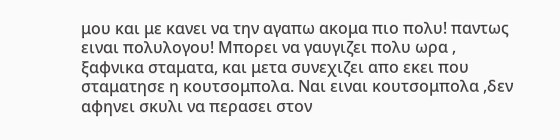μου και με κανει να την αγαπω ακομα πιο πολυ! παντως ειναι πολυλογου! Μπορει να γαυγιζει πολυ ωρα , ξαφνικα σταματα, και μετα συνεχιζει απο εκει που σταματησε η κουτσομπολα. Ναι ειναι κουτσομπολα ,δεν αφηνει σκυλι να περασει στον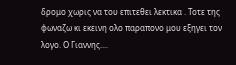δρομο χωρις να του επιτεθει λεκτικα . Τοτε της φωναζω κι εκεινη ολο παραπονο μου εξηγει τον λογο. Ο Γιαννης....